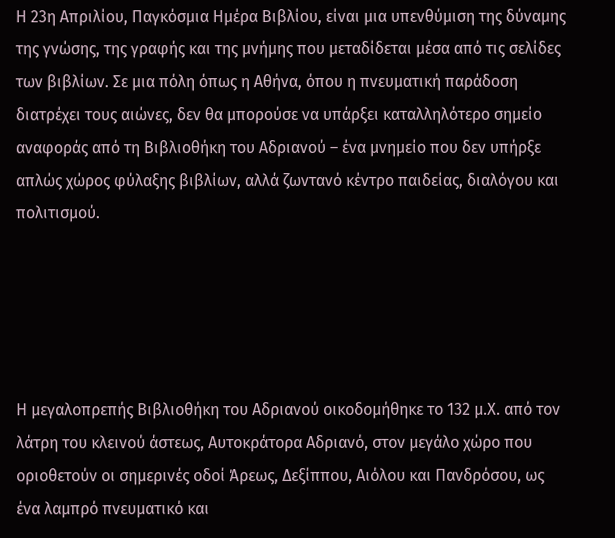Η 23η Απριλίου, Παγκόσμια Ημέρα Βιβλίου, είναι μια υπενθύμιση της δύναμης της γνώσης, της γραφής και της μνήμης που μεταδίδεται μέσα από τις σελίδες των βιβλίων. Σε μια πόλη όπως η Αθήνα, όπου η πνευματική παράδοση διατρέχει τους αιώνες, δεν θα μπορούσε να υπάρξει καταλληλότερο σημείο αναφοράς από τη Βιβλιοθήκη του Αδριανού – ένα μνημείο που δεν υπήρξε απλώς χώρος φύλαξης βιβλίων, αλλά ζωντανό κέντρο παιδείας, διαλόγου και πολιτισμού.





Η μεγαλοπρεπής Βιβλιοθήκη του Αδριανού οικοδομήθηκε το 132 μ.Χ. από τον λάτρη του κλεινού άστεως, Αυτοκράτορα Αδριανό, στον μεγάλο χώρο που οριοθετούν οι σημερινές οδοί Άρεως, Δεξίππου, Αιόλου και Πανδρόσου, ως ένα λαμπρό πνευματικό και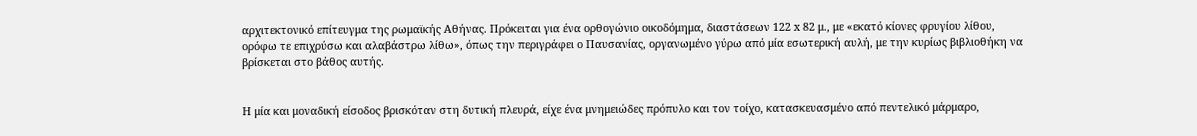αρχιτεκτονικό επίτευγμα της ρωμαϊκής Αθήνας. Πρόκειται για ένα ορθογώνιο οικοδόμημα, διαστάσεων 122 x 82 μ., με «εκατό κίονες φρυγίου λίθου, ορόφω τε επιχρύσω και αλαβάστρω λίθω», όπως την περιγράφει ο Παυσανίας, οργανωμένο γύρω από μία εσωτερική αυλή, με την κυρίως βιβλιοθήκη να βρίσκεται στο βάθος αυτής.


Η μία και μοναδική είσοδος βρισκόταν στη δυτική πλευρά, είχε ένα μνημειώδες πρόπυλο και τον τοίχο, κατασκευασμένο από πεντελικό μάρμαρο,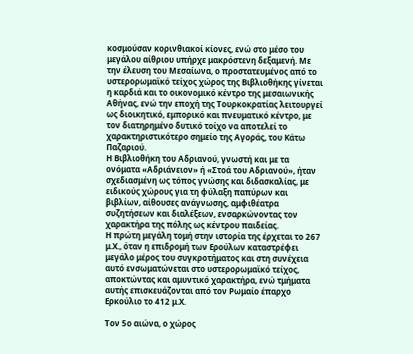κοσμούσαν κορινθιακοί κίονες, ενώ στο μέσο του μεγάλου αίθριου υπήρχε μακρόστενη δεξαμενή. Με την έλευση του Μεσαίωνα, ο προστατευμένος από το υστερορωμαϊκό τείχος χώρος της Βιβλιοθήκης γίνεται η καρδιά και το οικονομικό κέντρο της μεσαιωνικής Αθήνας, ενώ την εποχή της Τουρκοκρατίας λειτουργεί ως διοικητικό, εμπορικό και πνευματικό κέντρο, με τον διατηρημένο δυτικό τοίχο να αποτελεί το χαρακτηριστικότερο σημείο της Αγοράς, του Κάτω Παζαριού.
Η Βιβλιοθήκη του Αδριανού, γνωστή και με τα ονόματα «Αδριάνειον» ή «Στοά του Αδριανού», ήταν σχεδιασμένη ως τόπος γνώσης και διδασκαλίας, με ειδικούς χώρους για τη φύλαξη παπύρων και βιβλίων, αίθουσες ανάγνωσης, αμφιθέατρα συζητήσεων και διαλέξεων, ενσαρκώνοντας τον χαρακτήρα της πόλης ως κέντρου παιδείας.
Η πρώτη μεγάλη τομή στην ιστορία της έρχεται το 267 μ.Χ., όταν η επιδρομή των Ερούλων καταστρέφει μεγάλο μέρος του συγκροτήματος και στη συνέχεια αυτό ενσωματώνεται στο υστερορωμαϊκό τείχος, αποκτώντας και αμυντικό χαρακτήρα, ενώ τμήματα αυτής επισκευάζονται από τον Ρωμαίο έπαρχο Ερκούλιο το 412 μ.Χ.

Τον 5ο αιώνα, ο χώρος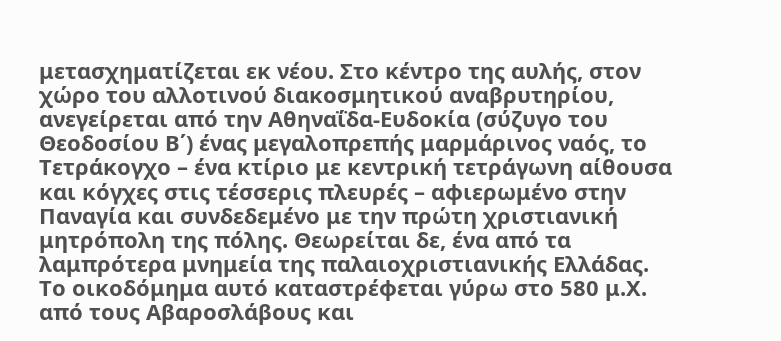μετασχηματίζεται εκ νέου. Στο κέντρο της αυλής, στον χώρο του αλλοτινού διακοσμητικού αναβρυτηρίου, ανεγείρεται από την Αθηναΐδα-Ευδοκία (σύζυγο του Θεοδοσίου Β΄) ένας μεγαλοπρεπής μαρμάρινος ναός, το Τετράκογχο – ένα κτίριο με κεντρική τετράγωνη αίθουσα και κόγχες στις τέσσερις πλευρές – αφιερωμένο στην Παναγία και συνδεδεμένο με την πρώτη χριστιανική μητρόπολη της πόλης. Θεωρείται δε, ένα από τα λαμπρότερα μνημεία της παλαιοχριστιανικής Ελλάδας.
Το οικοδόμημα αυτό καταστρέφεται γύρω στο 580 μ.Χ. από τους Αβαροσλάβους και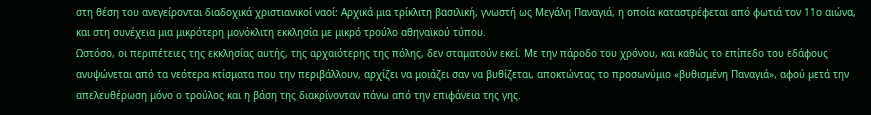στη θέση του ανεγείρονται διαδοχικά χριστιανικοί ναοί: Αρχικά μια τρίκλιτη βασιλική, γνωστή ως Μεγάλη Παναγιά, η οποία καταστρέφεται από φωτιά τον 11ο αιώνα, και στη συνέχεια μια μικρότερη μονόκλιτη εκκλησία με μικρό τρούλο αθηναϊκού τύπου.
Ωστόσο, οι περιπέτειες της εκκλησίας αυτής, της αρχαιότερης της πόλης, δεν σταματούν εκεί. Με την πάροδο του χρόνου, και καθώς το επίπεδο του εδάφους ανυψώνεται από τα νεότερα κτίσματα που την περιβάλλουν, αρχίζει να μοιάζει σαν να βυθίζεται, αποκτώντας το προσωνύμιο «βυθισμένη Παναγιά», αφού μετά την απελευθέρωση μόνο ο τρούλος και η βάση της διακρίνονταν πάνω από την επιφάνεια της γης.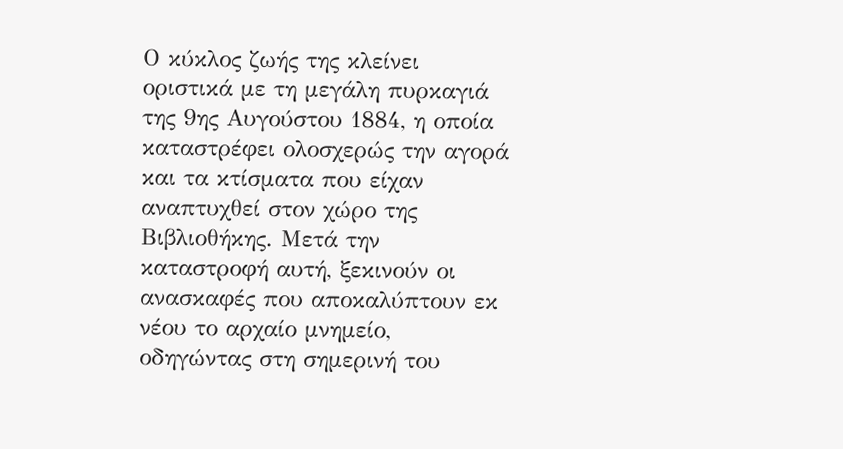Ο κύκλος ζωής της κλείνει οριστικά με τη μεγάλη πυρκαγιά της 9ης Αυγούστου 1884, η οποία καταστρέφει ολοσχερώς την αγορά και τα κτίσματα που είχαν αναπτυχθεί στον χώρο της Βιβλιοθήκης. Μετά την καταστροφή αυτή, ξεκινούν οι ανασκαφές που αποκαλύπτουν εκ νέου το αρχαίο μνημείο, οδηγώντας στη σημερινή του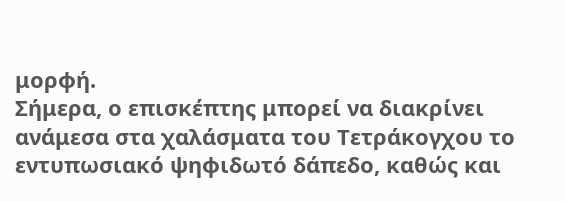μορφή.
Σήμερα, ο επισκέπτης μπορεί να διακρίνει ανάμεσα στα χαλάσματα του Τετράκογχου το εντυπωσιακό ψηφιδωτό δάπεδο, καθώς και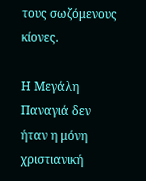τους σωζόμενους κίονες.

Η Μεγάλη Παναγιά δεν ήταν η μόνη χριστιανική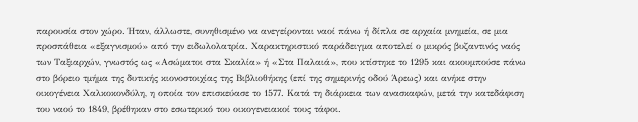παρουσία στον χώρο. Ήταν, άλλωστε, συνηθισμένο να ανεγείρονται ναοί πάνω ή δίπλα σε αρχαία μνημεία, σε μια προσπάθεια «εξαγνισμού» από την ειδωλολατρία. Χαρακτηριστικό παράδειγμα αποτελεί ο μικρός βυζαντινός ναός των Ταξιαρχών, γνωστός ως «Ασώματοι στα Σκαλία» ή «Στα Παλαιά», που κτίστηκε το 1295 και ακουμπούσε πάνω στο βόρειο τμήμα της δυτικής κιονοστοιχίας της Βιβλιοθήκης (επί της σημερινής οδού Άρεως) και ανήκε στην οικογένεια Χαλκοκονδύλη, η οποία τον επισκεύασε το 1577. Κατά τη διάρκεια των ανασκαφών, μετά την κατεδάφιση του ναού το 1849, βρέθηκαν στο εσωτερικό του οικογενειακοί τους τάφοι.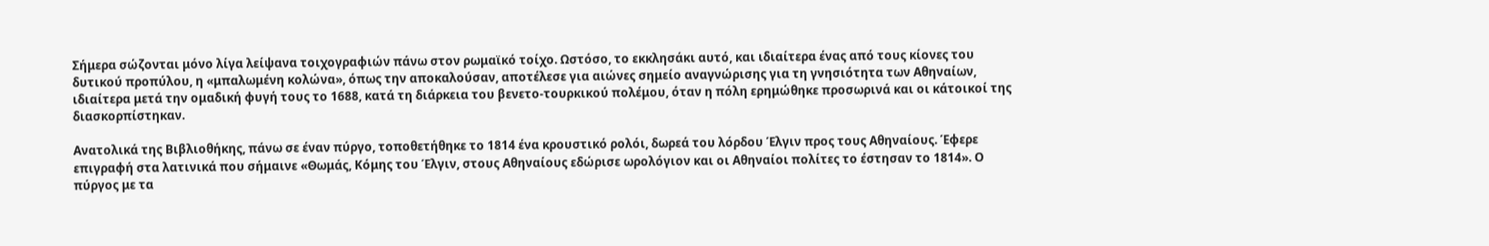Σήμερα σώζονται μόνο λίγα λείψανα τοιχογραφιών πάνω στον ρωμαϊκό τοίχο. Ωστόσο, το εκκλησάκι αυτό, και ιδιαίτερα ένας από τους κίονες του δυτικού προπύλου, η «μπαλωμένη κολώνα», όπως την αποκαλούσαν, αποτέλεσε για αιώνες σημείο αναγνώρισης για τη γνησιότητα των Αθηναίων, ιδιαίτερα μετά την ομαδική φυγή τους το 1688, κατά τη διάρκεια του βενετο-τουρκικού πολέμου, όταν η πόλη ερημώθηκε προσωρινά και οι κάτοικοί της διασκορπίστηκαν.

Ανατολικά της Βιβλιοθήκης, πάνω σε έναν πύργο, τοποθετήθηκε το 1814 ένα κρουστικό ρολόι, δωρεά του λόρδου Έλγιν προς τους Αθηναίους. Έφερε επιγραφή στα λατινικά που σήμαινε «Θωμάς, Κόμης του Έλγιν, στους Αθηναίους εδώρισε ωρολόγιον και οι Αθηναίοι πολίτες το έστησαν το 1814». Ο πύργος με τα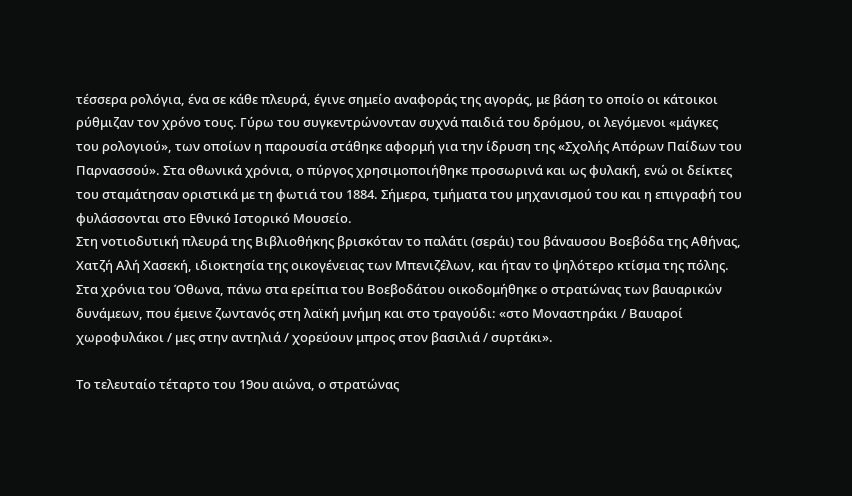τέσσερα ρολόγια, ένα σε κάθε πλευρά, έγινε σημείο αναφοράς της αγοράς, με βάση το οποίο οι κάτοικοι ρύθμιζαν τον χρόνο τους. Γύρω του συγκεντρώνονταν συχνά παιδιά του δρόμου, οι λεγόμενοι «μάγκες του ρολογιού», των οποίων η παρουσία στάθηκε αφορμή για την ίδρυση της «Σχολής Απόρων Παίδων του Παρνασσού». Στα οθωνικά χρόνια, ο πύργος χρησιμοποιήθηκε προσωρινά και ως φυλακή, ενώ οι δείκτες του σταμάτησαν οριστικά με τη φωτιά του 1884. Σήμερα, τμήματα του μηχανισμού του και η επιγραφή του φυλάσσονται στο Εθνικό Ιστορικό Μουσείο.
Στη νοτιοδυτική πλευρά της Βιβλιοθήκης βρισκόταν το παλάτι (σεράι) του βάναυσου Βοεβόδα της Αθήνας, Χατζή Αλή Χασεκή, ιδιοκτησία της οικογένειας των Μπενιζέλων, και ήταν το ψηλότερο κτίσμα της πόλης. Στα χρόνια του Όθωνα, πάνω στα ερείπια του Βοεβοδάτου οικοδομήθηκε ο στρατώνας των βαυαρικών δυνάμεων, που έμεινε ζωντανός στη λαϊκή μνήμη και στο τραγούδι: «στο Μοναστηράκι / Βαυαροί χωροφυλάκοι / μες στην αντηλιά / χορεύουν μπρος στον βασιλιά / συρτάκι».

Το τελευταίο τέταρτο του 19ου αιώνα, ο στρατώνας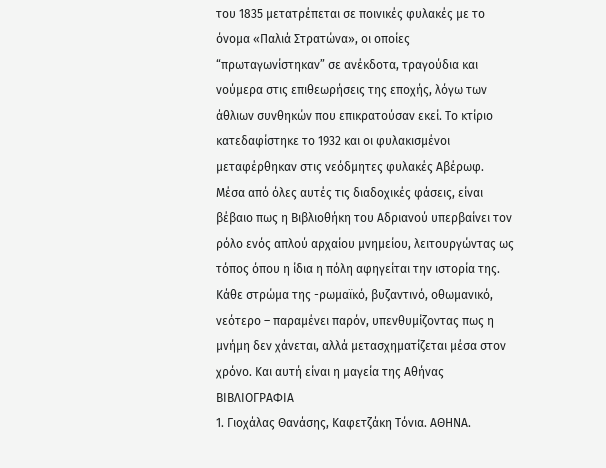του 1835 μετατρέπεται σε ποινικές φυλακές με το όνομα «Παλιά Στρατώνα», οι οποίες “πρωταγωνίστηκαν” σε ανέκδοτα, τραγούδια και νούμερα στις επιθεωρήσεις της εποχής, λόγω των άθλιων συνθηκών που επικρατούσαν εκεί. Το κτίριο κατεδαφίστηκε το 1932 και οι φυλακισμένοι μεταφέρθηκαν στις νεόδμητες φυλακές Αβέρωφ.
Μέσα από όλες αυτές τις διαδοχικές φάσεις, είναι βέβαιο πως η Βιβλιοθήκη του Αδριανού υπερβαίνει τον ρόλο ενός απλού αρχαίου μνημείου, λειτουργώντας ως τόπος όπου η ίδια η πόλη αφηγείται την ιστορία της. Κάθε στρώμα της -ρωμαϊκό, βυζαντινό, οθωμανικό, νεότερο – παραμένει παρόν, υπενθυμίζοντας πως η μνήμη δεν χάνεται, αλλά μετασχηματίζεται μέσα στον χρόνο. Και αυτή είναι η μαγεία της Αθήνας
ΒΙΒΛΙΟΓΡΑΦΙΑ
1. Γιοχάλας Θανάσης, Καφετζάκη Τόνια. ΑΘΗΝΑ.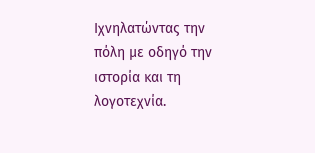Ιχνηλατώντας την πόλη με οδηγό την ιστορία και τη λογοτεχνία.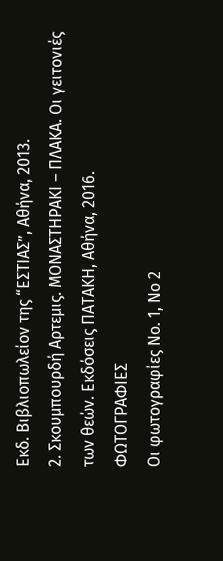Εκδ. Βιβλιοπωλείον της “ΕΣΤΙΑΣ”, Αθήνα, 2013.
2. Σκουμπουρδή Αρτεμις. ΜΟΝΑΣΤΗΡΑΚΙ – ΠΛΑΚΑ. Οι γειτονιές των θεών. Εκδόσεις ΠΑΤΑΚΗ, Αθήνα, 2016.
ΦΩΤΟΓΡΑΦΙΕΣ
Οι φωτογραφίες Νο. 1, Νο 2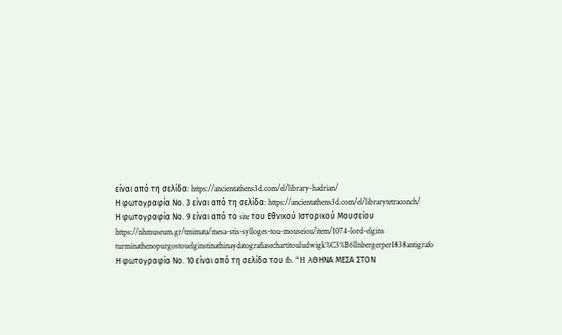είναι από τη σελίδα: https://ancientathens3d.com/el/library-hadrian/
Η φωτογραφία Νο. 3 είναι από τη σελίδα: https://ancientathens3d.com/el/librarytetraconch/
Η φωτογραφία Νο. 9 είναι από το site του Εθνικού Ιστορικού Μουσείου https://nhmuseum.gr/tmimata/mesa-stis-sylloges-tou-mouseiou/item/1074-lord-elgins turminathenopurgostouelginstinathinaydatografiasechartitouludwigk%C3%B6llnbergerper1838antigrafo
Η φωτογραφία Νο. 10 είναι από τη σελίδα του fb. “H AΘΗΝΑ ΜΕΣΑ ΣΤΟΝ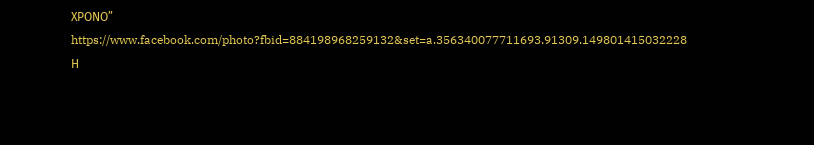ΧΡΟΝΟ” https://www.facebook.com/photo?fbid=884198968259132&set=a.356340077711693.91309.149801415032228
Η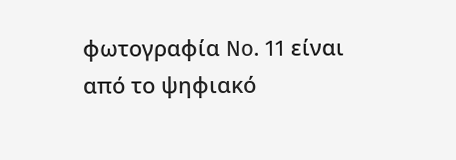φωτογραφία No. 11 είναι από το ψηφιακό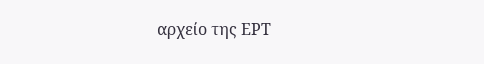αρχείο της ΕΡΤ